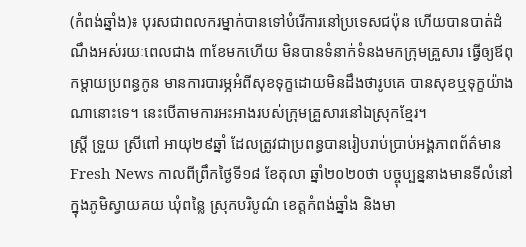(កំពង់ឆ្នាំង)៖ បុរសជាពលករម្នាក់បានទៅបំរើការនៅប្រទេសជប៉ុន ហើយបានបាត់ដំណឹងអស់រយៈពេលជាង ៣ខែមកហើយ មិនបានទំនាក់ទំនងមកក្រុមគ្រួសារ ធ្វើឲ្យឪពុកម្ដាយប្រពន្ធកូន មានការបារម្ភអំពីសុខទុក្ខដោយមិនដឹងថារូបគេ បានសុខឬទុក្ខយ៉ាងណានោះទេ។ នេះបើតាមការអះអាងរបស់ក្រុមគ្រួសារនៅឯស្រុកខ្មែរ។
ស្ត្រី ទ្រួយ ស្រីពៅ អាយុ២៩ឆ្នាំ ដែលត្រូវជាប្រពន្ធបានរៀបរាប់ប្រាប់អង្គភាពព័ត៌មាន Fresh News កាលពីព្រឹកថ្ងៃទី១៨ ខែតុលា ឆ្នាំ២០២០ថា បច្ចុប្បន្ននាងមានទីលំនៅក្នុងភូមិស្វាយគយ ឃុំពន្លៃ ស្រុកបរិបូណ៌ ខេត្តកំពង់ឆ្នាំង និងមា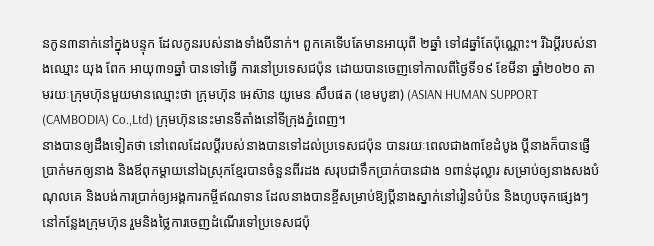នកូន៣នាក់នៅក្នុងបន្ទុក ដែលកូនរបស់នាងទាំងបីនាក់។ ពួកគេទើបតែមានអាយុពី ២ឆ្នាំ ទៅ៨ឆ្នាំតែប៉ុណ្ណោះ។ រីឯប្ដីរបស់នាងឈ្មោះ យុង ពែក អាយុ៣១ឆ្នាំ បានទៅធ្វើ ការនៅប្រទេសជប៉ុន ដោយបានចេញទៅកាលពីថ្ងៃទី១៩ ខែមីនា ឆ្នាំ២០២០ តាមរយៈក្រុមហ៊ុនមួយមានឈ្មោះថា ក្រុមហ៊ុន អេស៊ាន យូមេន សឹបផត (ខេមបូឌា) (ASIAN HUMAN SUPPORT (CAMBODIA) Co.,Ltd) ក្រុមហ៊ុននេះមានទីតាំងនៅទីក្រុងភ្នំពេញ។
នាងបានឲ្យដឹងទៀតថា នៅពេលដែលប្ដីរបស់នាងបានទៅដល់ប្រទេសជប៉ុន បានរយៈពេលជាង៣ខែដំបូង ប្ដីនាងក៏បានផ្ញើប្រាក់មកឲ្យនាង និងឪពុកម្ដាយនៅឯស្រុកខ្មែរបានចំនួនពីរដង សរុបជាទឹកប្រាក់បានជាង ១ពាន់ដុល្លារ សម្រាប់ឲ្យនាងសងបំណុលគេ និងបង់ការប្រាក់ឲ្យអង្គការកម្ចីឥណទាន ដែលនាងបានខ្ចីសម្រាប់ឱ្យប្ដីនាងស្នាក់នៅរៀនបំប៉ន និងហូបចុកផ្សេងៗ នៅកន្លែងក្រុមហ៊ុន រួមនិងថ្លៃការចេញដំណើរទៅប្រទេសជប៉ុ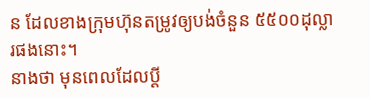ន ដែលខាងក្រុមហ៊ុនតម្រូវឲ្យបង់ចំនួន ៥៥០០ដុល្លារផងនោះ។
នាងថា មុនពេលដែលប្ដី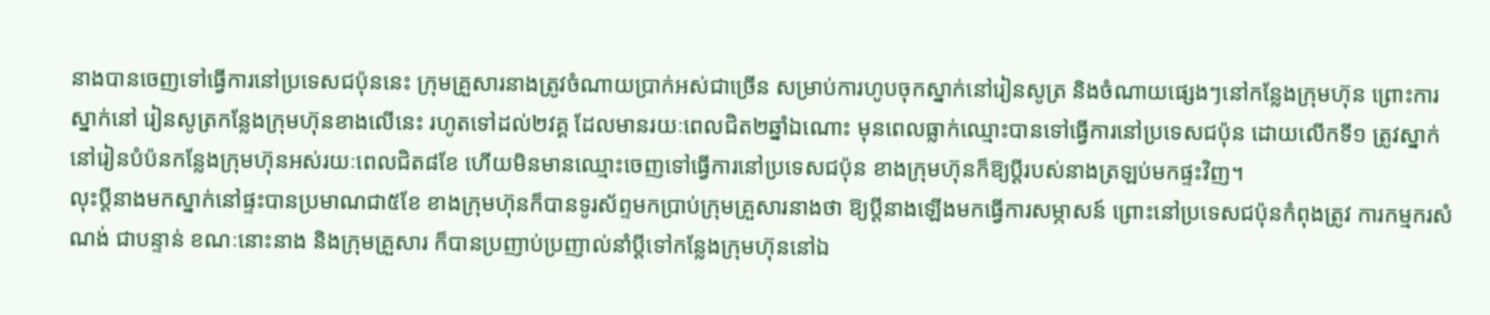នាងបានចេញទៅធ្វើការនៅប្រទេសជប៉ុននេះ ក្រុមគ្រួសារនាងត្រូវចំណាយប្រាក់អស់ជាច្រើន សម្រាប់ការហូបចុកស្នាក់នៅរៀនសូត្រ និងចំណាយផ្សេងៗនៅកន្លែងក្រុមហ៊ុន ព្រោះការស្នាក់នៅ រៀនសូត្រកន្លែងក្រុមហ៊ុនខាងលើនេះ រហូតទៅដល់២វគ្គ ដែលមានរយៈពេលជិត២ឆ្នាំឯណោះ មុនពេលធ្លាក់ឈ្មោះបានទៅធ្វើការនៅប្រទេសជប៉ុន ដោយលើកទី១ ត្រូវស្នាក់ នៅរៀនបំប៉នកន្លែងក្រុមហ៊ុនអស់រយៈពេលជិត៨ខែ ហើយមិនមានឈ្មោះចេញទៅធ្វើការនៅប្រទេសជប៉ុន ខាងក្រុមហ៊ុនក៏ឱ្យប្ដីរបស់នាងត្រឡប់មកផ្ទះវិញ។
លុះប្តីនាងមកស្នាក់នៅផ្ទះបានប្រមាណជា៥ខែ ខាងក្រុមហ៊ុនក៏បានទូរស័ព្ទមកប្រាប់ក្រុមគ្រួសារនាងថា ឱ្យប្ដីនាងឡើងមកធ្វើការសម្ភាសន៍ ព្រោះនៅប្រទេសជប៉ុនកំពុងត្រូវ ការកម្មករសំណង់ ជាបន្ទាន់ ខណៈនោះនាង និងក្រុមគ្រួសារ ក៏បានប្រញាប់ប្រញាល់នាំប្តីទៅកន្លែងក្រុមហ៊ុននៅឯ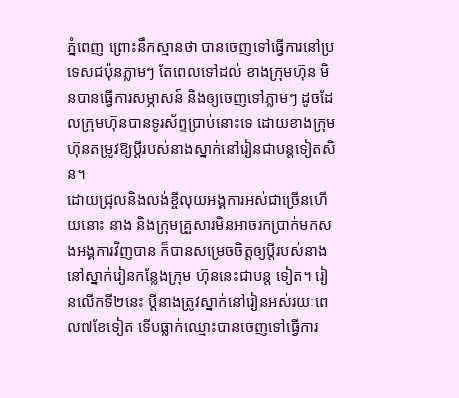ភ្នំពេញ ព្រោះនឹកស្មានថា បានចេញទៅធ្វើការនៅប្រទេសជប៉ុនភ្លាមៗ តែពេលទៅដល់ ខាងក្រុមហ៊ុន មិនបានធ្វើការសម្ភាសន៍ និងឲ្យចេញទៅភ្លាមៗ ដូចដែលក្រុមហ៊ុនបានទូរស័ព្ទប្រាប់នោះទេ ដោយខាងក្រុមហ៊ុនតម្រូវឱ្យប្ដីរបស់នាងស្នាក់នៅរៀនជាបន្តទៀតសិន។
ដោយជ្រុលនិងលង់ខ្ចីលុយអង្គការអស់ជាច្រើនហើយនោះ នាង និងក្រុមគ្រួសារមិនអាចរកប្រាក់មកសងអង្គការវិញបាន ក៏បានសម្រេចចិត្តឲ្យប្ដីរបស់នាងនៅស្នាក់រៀនកន្លែងក្រុម ហ៊ុននេះជាបន្ត ទៀត។ រៀនលើកទី២នេះ ប្ដីនាងត្រូវស្នាក់នៅរៀនអស់រយៈពេល៧ខែទៀត ទើបធ្លាក់ឈ្មោះបានចេញទៅធ្វើការ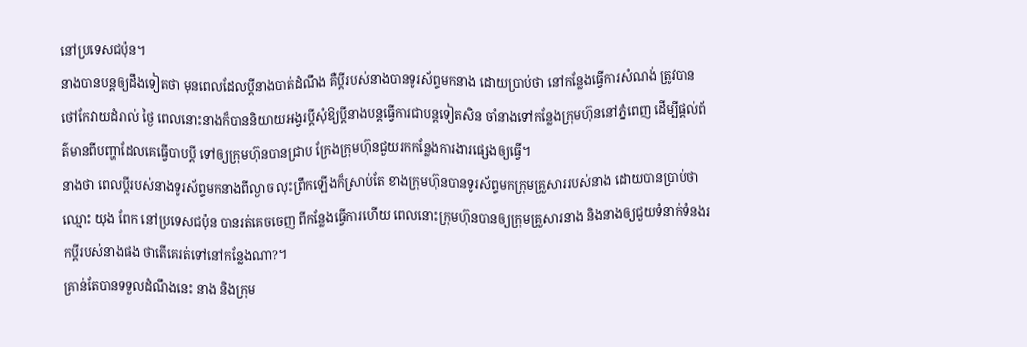នៅប្រទេសជប៉ុន។
នាងបានបន្តឲ្យដឹងទៀតថា មុនពេលដែលប្ដីនាងបាត់ដំណឹង គឺប្ដីរបស់នាងបានទូរស័ព្ទមកនាង ដោយប្រាប់ថា នៅកន្លែងធ្វើការសំណង់ ត្រូវបានថៅកែវាយដំរាល់ ថ្ងៃ ពេលនោះនាងក៏បាននិយាយអង្វរប្ដីសុំឱ្យប្ដីនាងបន្តធ្វើការជាបន្តទៀតសិន ចាំនាងទៅកន្លែងក្រុមហ៊ុននៅភ្នំពេញ ដើម្បីផ្ដល់ព័ត៌មានពីបញ្ហាដែលគេធ្វើបាបប្ដី ទៅឲ្យក្រុមហ៊ុនបានជ្រាប ក្រែងក្រុមហ៊ុនជួយរកកន្លែងការងារផ្សេងឲ្យធ្វើ។
នាងថា ពេលប្ដីរបស់នាងទូរស័ព្ទមកនាងពីល្ងាច លុះព្រឹកឡើងក៏ស្រាប់តែ ខាងក្រុមហ៊ុនបានទូរស័ព្ទមកក្រុមគ្រួសាររបស់នាង ដោយបានប្រាប់ថាឈ្មោះ យុង ពែក នៅប្រទេសជប៉ុន បានរត់គេចចេញ ពីកន្លែងធ្វើការហើយ ពេលនោះក្រុមហ៊ុនបានឲ្យក្រុមគ្រួសារនាង និងនាងឲ្យជួយទំនាក់ទំនងរកប្ដីរបស់នាងផង ថាតើគេរត់ទៅនៅកន្លែងណា?។
គ្រាន់តែបានទទួលដំណឹងនេះ នាង និងក្រុម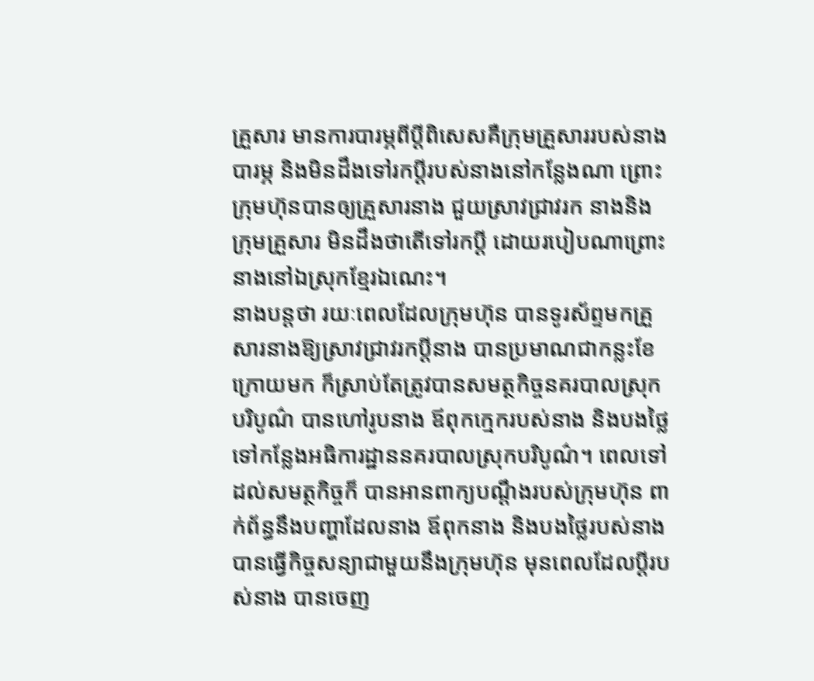គ្រួសារ មានការបារម្ភពីប្តីពិសេសគឺក្រុមគ្រួសាររបស់នាងបារម្ភ និងមិនដឹងទៅរកប្ដីរបស់នាងនៅកន្លែងណា ព្រោះក្រុមហ៊ុនបានឲ្យគ្រួសារនាង ជួយស្រាវជ្រាវរក នាងនិងក្រុមគ្រួសារ មិនដឹងថាតើទៅរកប្ដី ដោយរបៀបណាព្រោះនាងនៅឯស្រុកខ្មែរឯណេះ។
នាងបន្តថា រយៈពេលដែលក្រុមហ៊ុន បានទូរស័ព្ទមកគ្រួសារនាងឱ្យស្រាវជ្រាវរកប្ដីនាង បានប្រមាណជាកន្លះខែក្រោយមក ក៏ស្រាប់តែត្រូវបានសមត្ថកិច្ចនគរបាលស្រុកបរិបូណ៌ បានហៅរូបនាង ឪពុកក្មេករបស់នាង និងបងថ្លៃ ទៅកន្លែងអធិការដ្ឋាននគរបាលស្រុកបរិបូណ៌។ ពេលទៅដល់សមត្ថកិច្ចក៏ បានអានពាក្យបណ្ដឹងរបស់ក្រុមហ៊ុន ពាក់ព័ន្ធនឹងបញ្ហាដែលនាង ឪពុកនាង និងបងថ្លៃរបស់នាង បានធ្វើកិច្ចសន្យាជាមួយនឹងក្រុមហ៊ុន មុនពេលដែលប្ដីរបស់នាង បានចេញ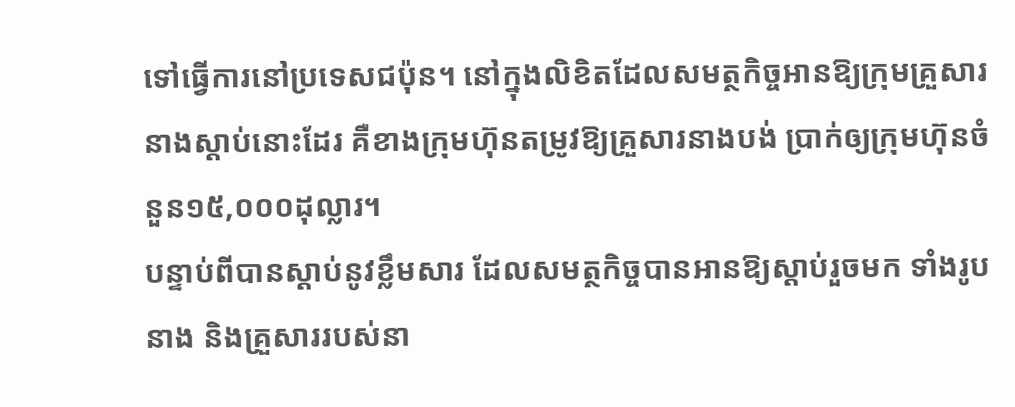ទៅធ្វើការនៅប្រទេសជប៉ុន។ នៅក្នុងលិខិតដែលសមត្ថកិច្ចអានឱ្យក្រុមគ្រួសារនាងស្ដាប់នោះដែរ គឺខាងក្រុមហ៊ុនតម្រូវឱ្យគ្រួសារនាងបង់ ប្រាក់ឲ្យក្រុមហ៊ុនចំនួន១៥,០០០ដុល្លារ។
បន្ទាប់ពីបានស្ដាប់នូវខ្លឹមសារ ដែលសមត្ថកិច្ចបានអានឱ្យស្ដាប់រួចមក ទាំងរូបនាង និងគ្រួសាររបស់នា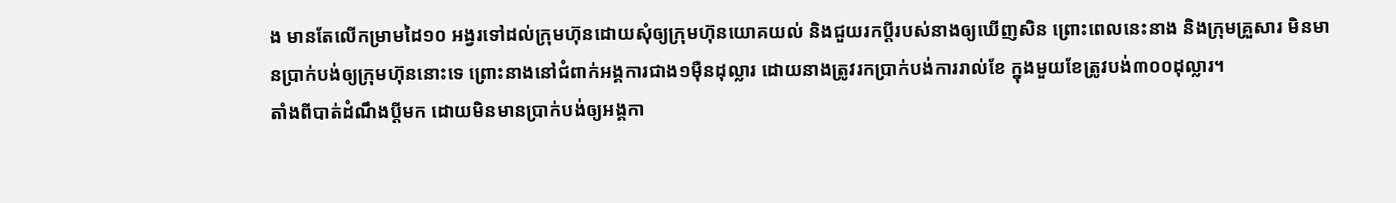ង មានតែលើកម្រាមដៃ១០ អង្វរទៅដល់ក្រុមហ៊ុនដោយសុំឲ្យក្រុមហ៊ុនយោគយល់ និងជួយរកប្តីរបស់នាងឲ្យឃើញសិន ព្រោះពេលនេះនាង និងក្រុមគ្រួសារ មិនមានប្រាក់បង់ឲ្យក្រុមហ៊ុននោះទេ ព្រោះនាងនៅជំពាក់អង្គការជាង១ម៉ឺនដុល្លារ ដោយនាងត្រូវរកប្រាក់បង់ការរាល់ខែ ក្នុងមួយខែត្រូវបង់៣០០ដុល្លារ។
តាំងពីបាត់ដំណឹងប្ដីមក ដោយមិនមានប្រាក់បង់ឲ្យអង្គកា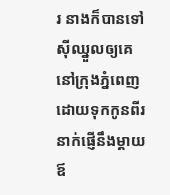រ នាងក៏បានទៅស៊ីឈ្នួលឲ្យគេនៅក្រុងភ្នំពេញ ដោយទុកកូនពីរនាក់ផ្ញើនឹងម្ដាយឪ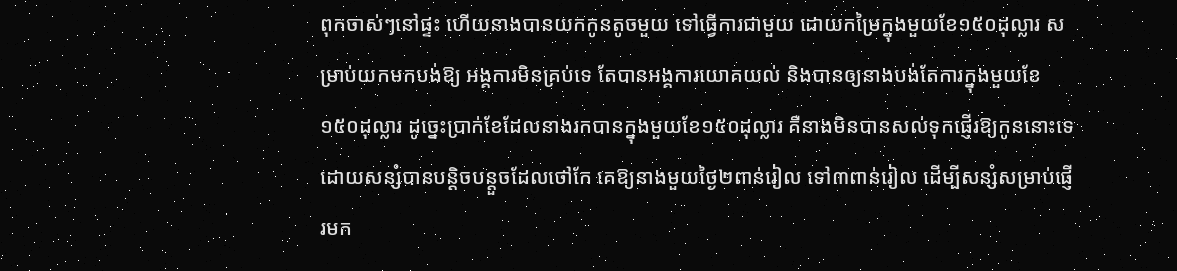ពុកចាស់ៗនៅផ្ទះ ហើយនាងបានយកកូនតូចមួយ ទៅធ្វើការជាមួយ ដោយកម្រៃក្នុងមួយខែ១៥០ដុល្លារ សម្រាប់យកមកបង់ឱ្យ អង្គការមិនគ្រប់ទេ តែបានអង្គការយោគយល់ និងបានឲ្យនាងបង់តែការក្នុងមួយខែ១៥០ដុល្លារ ដូច្នេះប្រាក់ខែដែលនាងរកបានក្នុងមួយខែ១៥០ដុល្លារ គឺនាងមិនបានសល់ទុកផ្ញើរឱ្យកូននោះទេ ដោយសន្សំបានបន្តិចបន្តួចដែលថៅកែ គេឱ្យនាងមួយថ្ងៃ២ពាន់រៀល ទៅ៣ពាន់រៀល ដើម្បីសន្សំសម្រាប់ផ្ញើរមក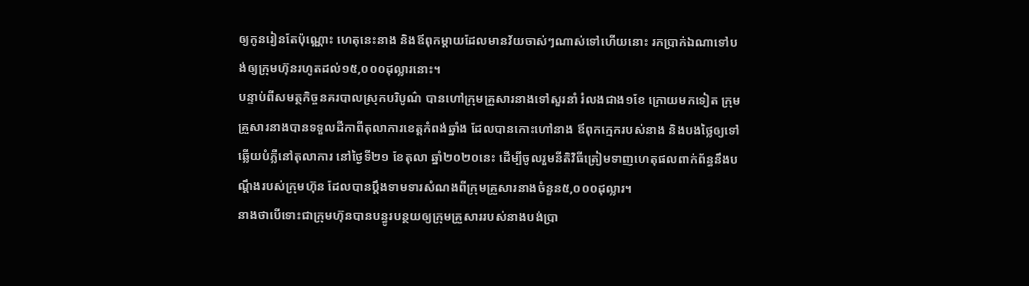ឲ្យកូនរៀនតែប៉ុណ្ណោះ ហេតុនេះនាង និងឪពុកម្ដាយដែលមានវ័យចាស់ៗណាស់ទៅហើយនោះ រកប្រាក់ឯណាទៅបង់ឲ្យក្រុមហ៊ុនរហូតដល់១៥,០០០ដុល្លារនោះ។
បន្ទាប់ពីសមត្ថកិច្ចនគរបាលស្រុកបរិបូណ៌ បានហៅក្រុមគ្រួសារនាងទៅសួរនាំ រំលងជាង១ខែ ក្រោយមកទៀត ក្រុមគ្រួសារនាងបានទទួលដីកាពីតុលាការខេត្តកំពង់ឆ្នាំង ដែលបានកោះហៅនាង ឪពុកក្មេករបស់នាង និងបងថ្លៃឲ្យទៅឆ្លើយបំភ្លឺនៅតុលាការ នៅថ្ងៃទី២១ ខែតុលា ឆ្នាំ២០២០នេះ ដើម្បីចូលរួមនីតិវិធីត្រៀមទាញហេតុផលពាក់ព័ន្ធនឹងបណ្ដឹងរបស់ក្រុមហ៊ុន ដែលបានប្ដឹងទាមទារសំណងពីក្រុមគ្រួសារនាងចំនួន៥,០០០ដុល្លារ។
នាងថាបើទោះជាក្រុមហ៊ុនបានបន្ធូរបន្ថយឲ្យក្រុមគ្រួសាររបស់នាងបង់ប្រា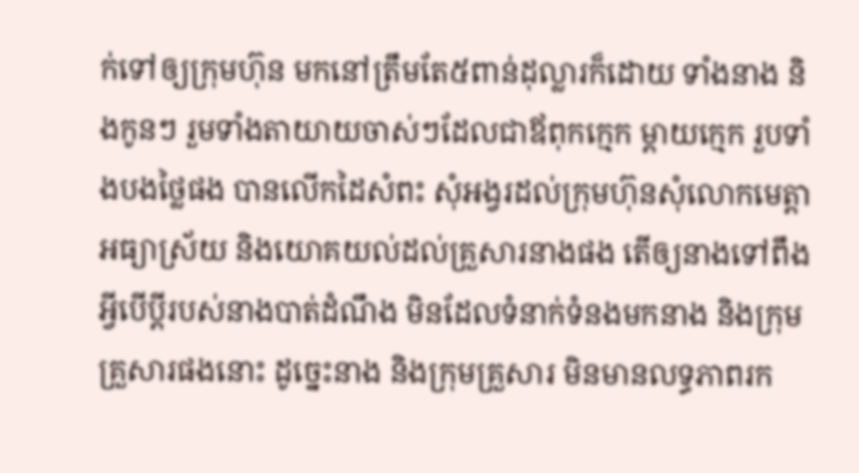ក់ទៅឲ្យក្រុមហ៊ុន មកនៅត្រឹមតែ៥ពាន់ដុល្លារក៏ដោយ ទាំងនាង និងកូនៗ រួមទាំងតាយាយចាស់ៗដែលជាឪពុកក្មេក ម្ដាយក្មេក រួបទាំងបងថ្លៃផង បានលើកដៃសំពះ សុំអង្វរដល់ក្រុមហ៊ុនសុំលោកមេត្តាអធ្យាស្រ័យ និងយោគយល់ដល់គ្រួសារនាងផង តើឲ្យនាងទៅពឹងអ្វីបើប្ដីរបស់នាងបាត់ដំណឹង មិនដែលទំនាក់ទំនងមកនាង និងក្រុមគ្រួសារផងនោះ ដូច្នេះនាង និងក្រុមគ្រួសារ មិនមានលទ្ធភាពរក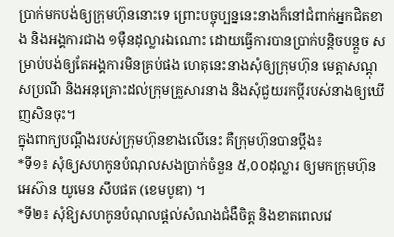ប្រាក់មកបង់ឲ្យក្រុមហ៊ុននោះទេ ព្រោះបច្ចុប្បន្ននេះនាងក៏នៅជំពាក់អ្នកជិតខាង និងអង្គការជាង ១ម៉ឺនដុល្លារឯណោះ ដោយធ្វើការបានប្រាក់បន្តិចបន្តួច សម្រាប់បង់ឲ្យតែអង្គការមិនគ្រប់ផង ហេតុនេះនាងសុំឲ្យក្រុមហ៊ុន មេត្តាសណ្ដុសប្រណី និងអនុគ្រោះដល់ក្រុមគ្រួសារនាង និងសុំជួយរកប្តីរបស់នាងឲ្យឃើញសិនចុះ។
ក្នុងពាក្យបណ្ដឹងរបស់ក្រុមហ៊ុនខាងលើនេះ គឺក្រុមហ៊ុនបានប្ដឹង៖
*ទី១៖ សុំឲ្យសហកូនបំណុលសងប្រាក់ចំនួន ៥,០០ដុល្លារ ឲ្យមកក្រុមហ៊ុន អេស៊ាន យូមេន សឹបផត (ខេមបូឌា) ។
*ទី២៖ សុំឱ្យសហកូនបំណុលផ្ដល់សំណងជំងឺចិត្ត និងខាតពេលវេ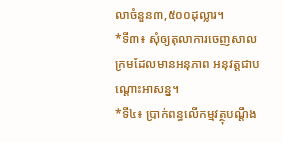លាចំនួន៣,៥០០ដុល្លារ។
*ទី៣៖ សុំឲ្យតុលាការចេញសាលក្រមដែលមានអនុភាព អនុវត្តជាបណ្ដោះអាសន្ន។
*ទី៤៖ ប្រាក់ពន្ធលើកម្មវត្ថុបណ្ដឹង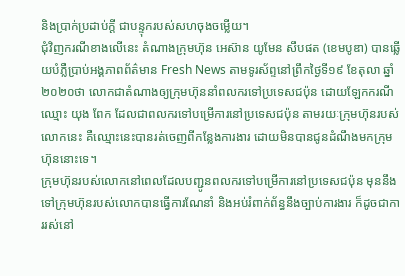និងប្រាក់ប្រដាប់ក្តី ជាបន្ទុករបស់សហចុងចម្លើយ។
ជុំវិញករណីខាងលើនេះ តំណាងក្រុមហ៊ុន អេស៊ាន យូមែន សឹបផត (ខេមបូឌា) បានឆ្លើយបំភ្លឺប្រាប់អង្គភាពព័ត៌មាន Fresh News តាមទូរស័ព្ទនៅព្រឹកថ្ងៃទី១៩ ខែតុលា ឆ្នាំ ២០២០ថា លោកជាតំណាងឲ្យក្រុមហ៊ុននាំពលករទៅប្រទេសជប៉ុន ដោយឡែកករណីឈ្មោះ យុង ពែក ដែលជាពលករទៅបម្រើការនៅប្រទេសជប៉ុន តាមរយៈក្រុមហ៊ុនរបស់លោកនេះ គឺឈ្មោះនេះបានរត់ចេញពីកន្លែងការងារ ដោយមិនបានជូនដំណឹងមកក្រុមហ៊ុននោះទេ។
ក្រុមហ៊ុនរបស់លោកនៅពេលដែលបញ្ជូនពលករទៅបម្រើការនៅប្រទេសជប៉ុន មុននឹងទៅក្រុមហ៊ុនរបស់លោកបានធ្វើការណែនាំ និងអប់រំពាក់ព័ន្ធនឹងច្បាប់ការងារ ក៏ដូចជាការរស់នៅ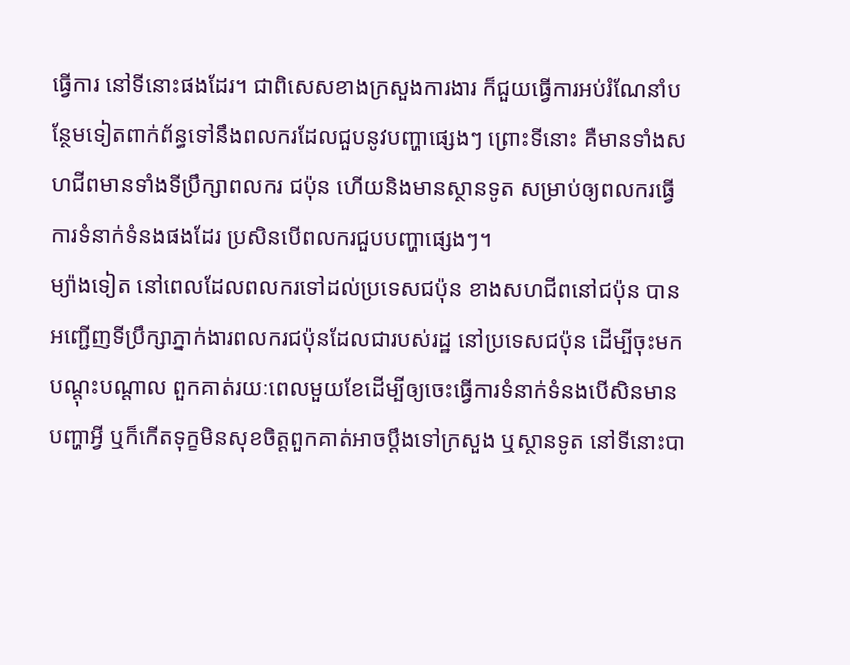ធ្វើការ នៅទីនោះផងដែរ។ ជាពិសេសខាងក្រសួងការងារ ក៏ជួយធ្វើការអប់រំណែនាំបន្ថែមទៀតពាក់ព័ន្ធទៅនឹងពលករដែលជួបនូវបញ្ហាផ្សេងៗ ព្រោះទីនោះ គឺមានទាំងសហជីពមានទាំងទីប្រឹក្សាពលករ ជប៉ុន ហើយនិងមានស្ថានទូត សម្រាប់ឲ្យពលករធ្វើការទំនាក់ទំនងផងដែរ ប្រសិនបើពលករជួបបញ្ហាផ្សេងៗ។
ម្យ៉ាងទៀត នៅពេលដែលពលករទៅដល់ប្រទេសជប៉ុន ខាងសហជីពនៅជប៉ុន បានអញ្ជើញទីប្រឹក្សាភ្នាក់ងារពលករជប៉ុនដែលជារបស់រដ្ឋ នៅប្រទេសជប៉ុន ដើម្បីចុះមកបណ្ដុះបណ្ដាល ពួកគាត់រយៈពេលមួយខែដើម្បីឲ្យចេះធ្វើការទំនាក់ទំនងបើសិនមានបញ្ហាអ្វី ឬក៏កើតទុក្ខមិនសុខចិត្តពួកគាត់អាចប្ដឹងទៅក្រសួង ឬស្ថានទូត នៅទីនោះបា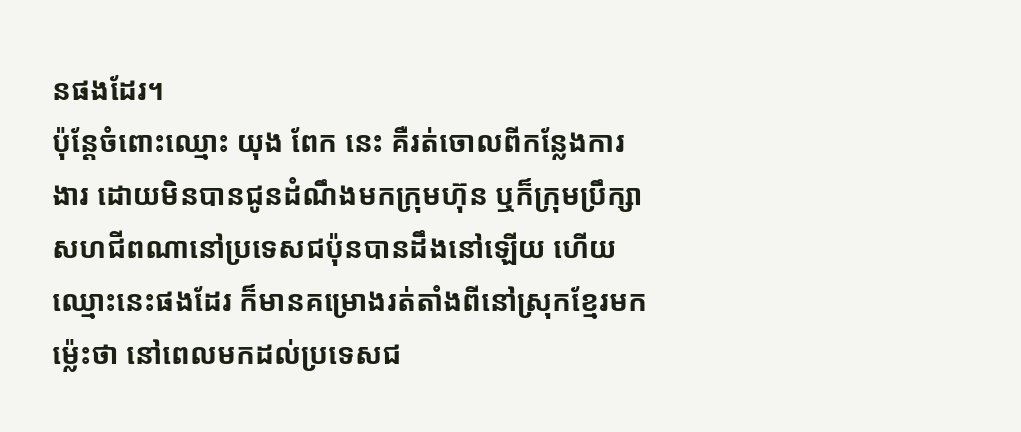នផងដែរ។
ប៉ុន្តែចំពោះឈ្មោះ យុង ពែក នេះ គឺរត់ចោលពីកន្លែងការងារ ដោយមិនបានជូនដំណឹងមកក្រុមហ៊ុន ឬក៏ក្រុមប្រឹក្សាសហជីពណានៅប្រទេសជប៉ុនបានដឹងនៅឡើយ ហើយឈ្មោះនេះផងដែរ ក៏មានគម្រោងរត់តាំងពីនៅស្រុកខ្មែរមកម្ល៉េះថា នៅពេលមកដល់ប្រទេសជ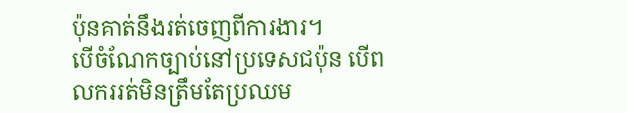ប៉ុនគាត់នឹងរត់ចេញពីការងារ។
បើចំណែកច្បាប់នៅប្រទេសជប៉ុន បើពលកររត់មិនត្រឹមតែប្រឈម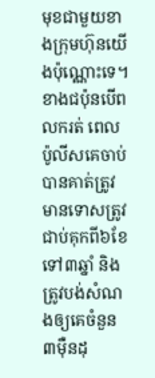មុខជាមួយខាងក្រុមហ៊ុនយើងប៉ុណ្ណោះទេ។ ខាងជប៉ុនបើពលករត់ ពេលប៉ូលីសគេចាប់បានគាត់ត្រូវមានទោសត្រូវជាប់គុកពី៦ខែ ទៅ៣ឆ្នាំ និងត្រូវបង់សំណងឲ្យគេចំនួន៣ម៉ឺនដុ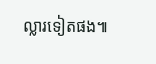ល្លារទៀតផង៕